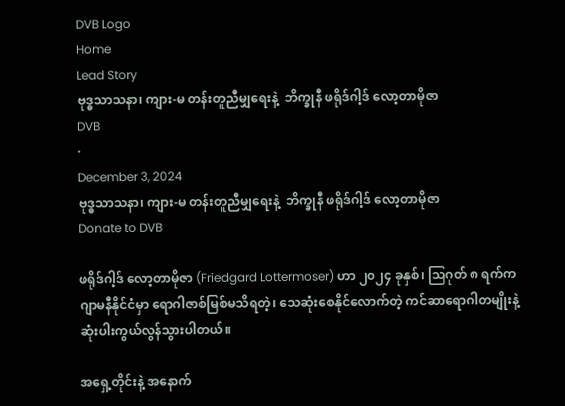DVB Logo
Home
Lead Story
ဗုဒ္ဓသာသနာ၊ ကျား-မ တန်းတူညီမျှရေးနဲ့  ဘိက္ခုနီ ဖရိုဒ်ဂါ့ဒ် လော့တာမိုဇာ
DVB
·
December 3, 2024
ဗုဒ္ဓသာသနာ၊ ကျား-မ တန်းတူညီမျှရေးနဲ့  ဘိက္ခုနီ ဖရိုဒ်ဂါ့ဒ် လော့တာမိုဇာ
Donate to DVB

ဖရိုဒ်ဂါ့ဒ် လော့တာမိုဇာ (Friedgard Lottermoser) ဟာ ၂၀၂၄ ခုနှစ်၊ သြဂုတ် ၈ ရက်က ဂျာမနီနိုင်ငံမှာ ရောဂါဇာစ်မြစ်မသိရတဲ့၊ သေဆုံးစေနိုင်လောက်တဲ့ ကင်ဆာရောဂါတမျိုးနဲ့ ဆုံးပါးကွယ်လွန်သွားပါတယ်။

အရှေ့တိုင်းနဲ့ အနောက်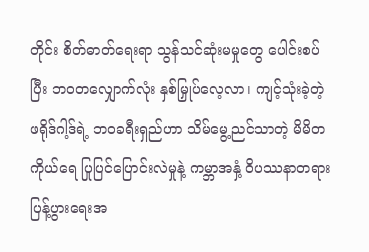တိုင်း စိတ်ဓာတ်ရေးရာ သွန်သင်ဆုံးမမှုတွေ ပေါင်းစပ်ပြီး ဘဝတလျှောက်လုံး နှစ်မြှုပ်လေ့လာ၊ ကျင့်သုံးခဲ့တဲ့ ဖရိုဒ်ဂါ့ဒ်ရဲ့ ဘဝခရီးရှည်ဟာ သိမ်မွေ့ညင်သာတဲ့ မိမိတကိုယ်ရေ ပြုပြင်ပြောင်းလဲမှုနဲ့ ကမ္ဘာအနှံ့ ဝိပဿနာတရား ပြန့်ပွားရေးအ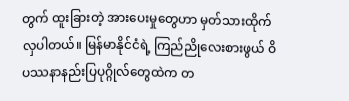တွက် ထူးခြားတဲ့ အားပေးမှုတွေဟာ မှတ်သားထိုက်လှပါတယ်။ မြန်မာနိုင်ငံရဲ့ ကြည်ညိုလေးစားဖွယ် ဝိပဿနာနည်းပြပုဂ္ဂိုလ်တွေထဲက တ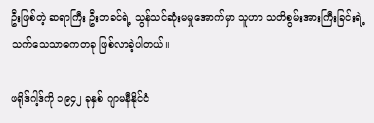ဦးဖြစ်တဲ့ ဆရာကြီး ဦးဘခင်ရဲ့ သွန်သင်ဆုံးမမှုအောက်မှာ သူဟာ သတိစွမ်းအားကြီးခြင်းရဲ့ သက်သေသာဓကတခု ဖြစ်လာခဲ့ပါတယ်။

ဖရိုဒ်ဂါ့ဒ်ကို ၁၉၄၂ ခုနှစ် ဂျာမနီနိုင်ငံ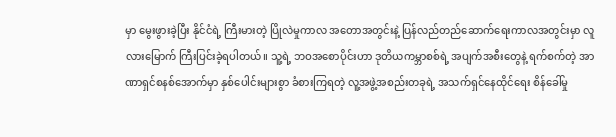မှာ မွေးဖွားခဲ့ပြီး နိုင်ငံရဲ့ ကြီးမားတဲ့ ပြိုလဲမှုကာလ အတောအတွင်းနဲ့ ပြန်လည်တည်ဆောက်ရေးကာလအတွင်းမှာ လူလားမြောက် ကြီးပြင်းခဲ့ရပါတယ်။ သူ့ရဲ့ ဘဝအစောပိုင်းဟာ ဒုတိယကမ္ဘာစစ်ရဲ့ အပျက်အစီးတွေနဲ့ ရက်စက်တဲ့ အာဏာရှင်စနစ်အောက်မှာ နှစ်ပေါင်းများစွာ ခံစားကြရတဲ့ လူ့အဖွဲ့အစည်းတခုရဲ့ အသက်ရှင်နေထိုင်ရေး စိန်ခေါ်မှု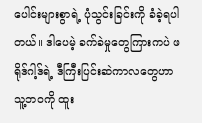ပေါင်းများစွာရဲ့ ပုံသွင်းခြင်းကို ခံခဲ့ရပါတယ်။ ဒါပေမဲ့ ခက်ခဲမှုတွေကြားကပဲ ဖရိုဒ်ဂါ့ဒ်ရဲ့ ဒီကြီးပြင်းဆဲကာလတွေဟာ သူ့ဘဝကို ထူး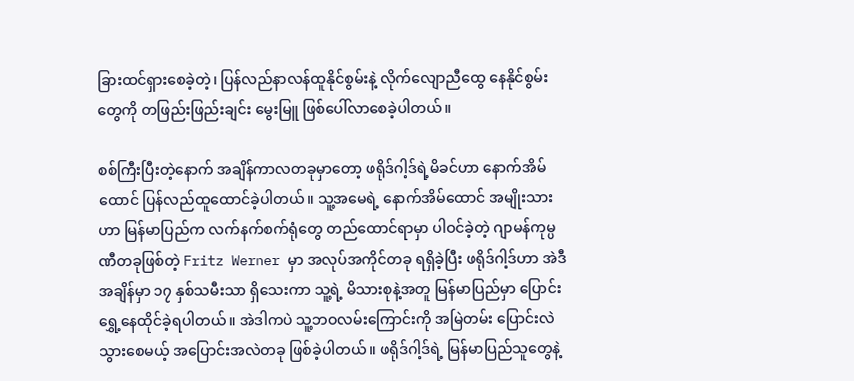ခြားထင်ရှားစေခဲ့တဲ့၊ ပြန်လည်နာလန်ထူနိုင်စွမ်းနဲ့ လိုက်လျောညီထွေ နေနိုင်စွမ်းတွေကို တဖြည်းဖြည်းချင်း မွေးမြူ ဖြစ်ပေါ်လာစေခဲ့ပါတယ်။

စစ်ကြီးပြီးတဲ့နောက် အချိန်ကာလတခုမှာတော့ ဖရိုဒ်ဂါ့ဒ်ရဲ့မိခင်ဟာ နောက်အိမ်ထောင် ပြန်လည်ထူထောင်ခဲ့ပါတယ်။ သူ့အမေရဲ့ နောက်အိမ်ထောင် အမျိုးသားဟာ မြန်မာပြည်က လက်နက်စက်ရုံတွေ တည်ထောင်ရာမှာ ပါဝင်ခဲ့တဲ့ ဂျာမန်ကုမ္ပဏီတခုဖြစ်တဲ့ Fritz Werner မှာ အလုပ်အကိုင်တခု ရရှိခဲ့ပြီး ဖရိုဒ်ဂါ့ဒ်ဟာ အဲဒီအချိန်မှာ ၁၇ နှစ်သမီးသာ ရှိသေးကာ သူ့ရဲ့ မိသားစုနဲ့အတူ မြန်မာပြည်မှာ ပြောင်းရွှေ့နေထိုင်ခဲ့ရပါတယ်။ အဲဒါကပဲ သူ့ဘဝလမ်းကြောင်းကို အမြဲတမ်း ပြောင်းလဲသွားစေမယ့် အပြောင်းအလဲတခု ဖြစ်ခဲ့ပါတယ်။ ဖရိုဒ်ဂါ့ဒ်ရဲ့ မြန်မာပြည်သူတွေနဲ့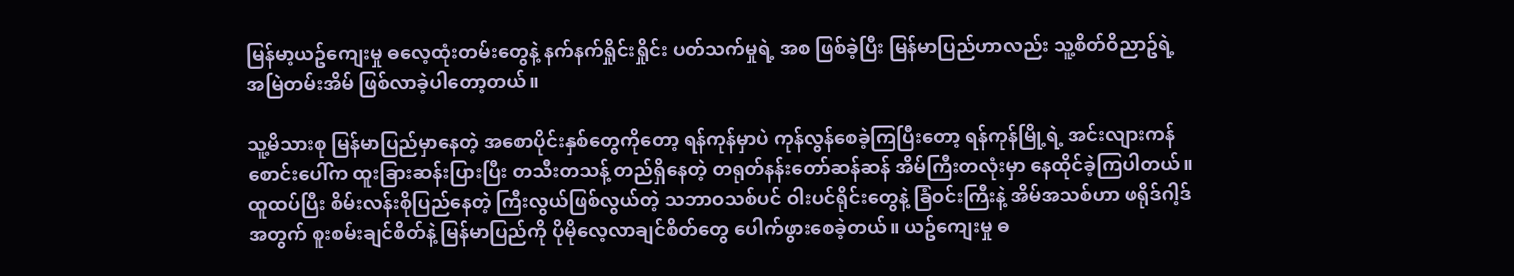မြန်မာ့ယဥ်ကျေးမှု ဓလေ့ထုံးတမ်းတွေနဲ့ နက်နက်ရှိုင်းရှိုင်း ပတ်သက်မှုရဲ့ အစ ဖြစ်ခဲ့ပြီး မြန်မာပြည်ဟာလည်း သူ့စိတ်ဝိညာဥ်ရဲ့  အမြဲတမ်းအိမ် ဖြစ်လာခဲ့ပါတော့တယ်။

သူ့မိသားစု မြန်မာပြည်မှာနေတဲ့ အစောပိုင်းနှစ်တွေကိုတော့ ရန်ကုန်မှာပဲ ကုန်လွန်စေခဲ့ကြပြီးတော့ ရန်ကုန်မြို့ရဲ့ အင်းလျားကန်စောင်းပေါ်က ထူးခြားဆန်းပြားပြီး တသီးတသန့် တည်ရှိနေတဲ့ တရုတ်နန်းတော်ဆန်ဆန် အိမ်ကြီးတလုံးမှာ နေထိုင်ခဲ့ကြပါတယ်။ ထူထပ်ပြီး စိမ်းလန်းစိုပြည်နေတဲ့ ကြီးလွယ်ဖြစ်လွယ်တဲ့ သဘာဝသစ်ပင် ဝါးပင်ရိုင်းတွေနဲ့ ခြံဝင်းကြီးနဲ့ အိမ်အသစ်ဟာ ဖရိုဒ်ဂါ့ဒ်အတွက် စူးစမ်းချင်စိတ်နဲ့ မြန်မာပြည်ကို ပိုမိုလေ့လာချင်စိတ်တွေ ပေါက်ဖွားစေခဲ့တယ်။ ယဥ်ကျေးမှု ဓ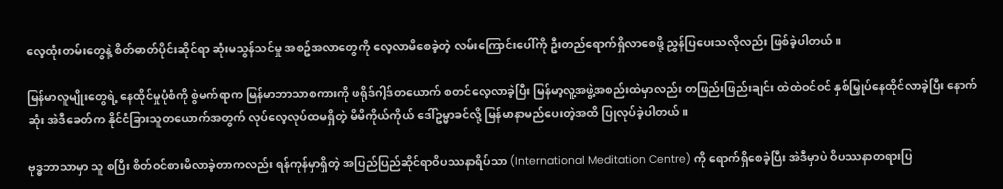လေ့ထုံးတမ်းတွေနဲ့ စိတ်ဓာတ်ပိုင်းဆိုင်ရာ ဆုံးမသွန်သင်မှု အစဥ်အလာတွေကို လေ့လာမိစေခဲ့တဲ့ လမ်းကြောင်းပေါ်ကို ဦးတည်ရောက်ရှိလာစေဖို့ ညွှန်ပြပေးသလိုလည်း ဖြစ်ခဲ့ပါတယ်။

မြန်မာလူမျိုးတွေရဲ့ နေထိုင်မှုပုံစံကို စွဲမက်ရာက မြန်မာဘာသာစကားကို ဖရိုဒ်ဂါ့ဒ်တယောက် စတင်လေ့လာခဲ့ပြီး မြန်မာ့လူ့အဖွဲ့အစည်းထဲမှာလည်း တဖြည်းဖြည်းချင်း ထဲထဲဝင်ဝင် နှစ်မြှုပ်နေထိုင်လာခဲ့ပြီး နောက်ဆုံး အဲဒီခေတ်က နိုင်ငံခြားသူတယောက်အတွက် လုပ်လေ့လုပ်ထမရှိတဲ့ မိမိကိုယ်ကိုယ် ဒေါ်ဥမ္မာခင်လို့ မြန်မာနာမည်ပေးတဲ့အထိ ပြုလုပ်ခဲ့ပါတယ်။

ဗုဒ္ဓဘာသာမှာ သူ စပြီး စိတ်ဝင်စားမိလာခဲ့တာကလည်း ရန်ကုန်မှာရှိတဲ့ အပြည်ပြည်ဆိုင်ရာဝိပဿနာရိပ်သာ (International Meditation Centre) ကို ရောက်ရှိစေခဲ့ပြီး အဲဒီမှာပဲ ဝိပဿနာတရားပြ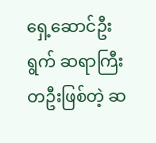ရှေ့ဆောင်ဦးရွက် ဆရာကြီးတဦးဖြစ်တဲ့ ဆ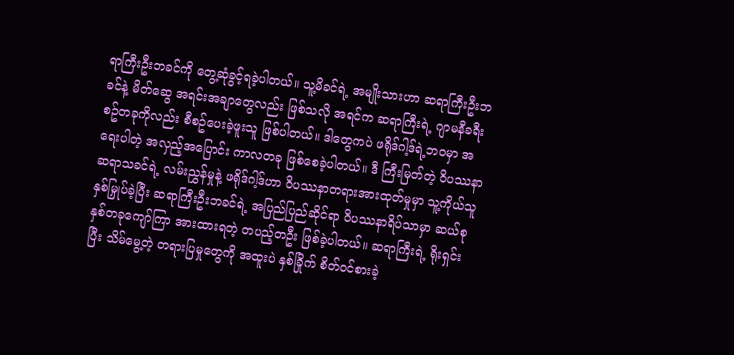ရာကြီးဦးဘခင်ကို တွေ့ဆုံခွင့်ရခဲ့ပါတယ်။ သူ့မိခင်ရဲ့ အမျိုးသားဟာ ဆရာကြီးဦးဘခင်နဲ့ မိတ်ဆွေ အရင်းအချာတွေလည်း ဖြစ်သလို အရင်က ဆရာကြီးရဲ့ ဂျာမနီခရီးစဥ်တခုကိုလည်း စီစဥ်ပေးခဲ့ဖူးသူ ဖြစ်ပါတယ်။ ဒါတွေကပဲ ဖရိုဒ်ဂါ့ဒ်ရဲ့ဘဝမှာ အရေးပါတဲ့ အလှည့်အပြောင်း ကာလတခု ဖြစ်စေခဲ့ပါတယ်။ ဒီ ကြီးမြတ်တဲ့ ဝိပဿနာ ဆရာသခင်ရဲ့ လမ်းညွှန်မှုနဲ့ ဖရိုဒ်ဂါ့ဒ်ဟာ ဝိပဿနာတရားအားထုတ်မှုမှာ သူ့ကိုယ်သူ နှစ်မြှုပ်ခဲ့ပြီး ဆရာကြီးဦးဘခင်ရဲ့ အပြည်ပြည်ဆိုင်ရာ ဝိပဿနာရိပ်သာမှာ ဆယ်စုနှစ်တခုကျော်ကြာ အားထားရတဲ့ တပည့်တဦး ဖြစ်ခဲ့ပါတယ်။ ဆရာကြီးရဲ့ ရိုးရှင်းပြီး သိမ်မွေ့တဲ့ တရားပြမှုတွေကို အထူးပဲ နှစ်ခြိုက် စိတ်ဝင်စားခဲ့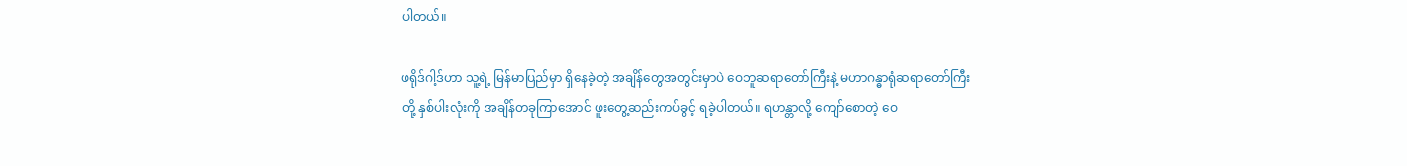ပါတယ်။

ဖရိုဒ်ဂါ့ဒ်ဟာ သူ့ရဲ့ မြန်မာပြည်မှာ ရှိနေခဲ့တဲ့ အချိန်တွေအတွင်းမှာပဲ ဝေဘူဆရာတော်ကြီးနဲ့ မဟာဂန္ဓာရုံဆရာတော်ကြီးတို့ နှစ်ပါးလုံးကို အချိန်တခုကြာအောင် ဖူးတွေ့ဆည်းကပ်ခွင့် ရခဲ့ပါတယ်။ ရဟန္တာလို့ ကျော်စောတဲ့ ဝေ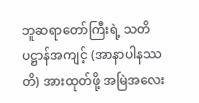ဘူဆရာတော်ကြီးရဲ့ သတိပဋ္ဌာန်အကျင့် (အာနာပါနဿတိ) အားထုတ်ဖို့ အမြဲအလေး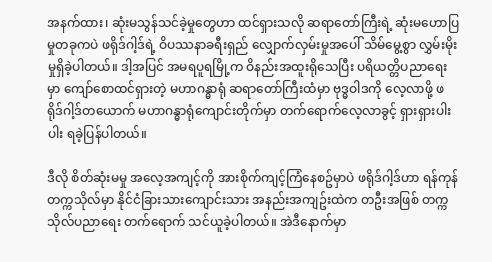အနက်ထား၊ ဆုံးမသွန်သင်ခဲ့မှုတွေဟာ ထင်ရှားသလို ဆရာတော်ကြီးရဲ့ ဆုံးမဟောပြမှုတခုကပဲ ဖရိုဒ်ဂါ့ဒ်ရဲ့ ဝိပဿနာခရီးရှည် လျှောက်လှမ်းမှုအပေါ် သိမ်မွေ့စွာ လွှမ်းမိုးမှုရှိခဲ့ပါတယ်။ ဒါ့အပြင် အမရပူရမြို့က ဝိနည်းအထူးရိုသေပြီး ပရိယတ္တိပညာရေးမှာ ကျော်စောထင်ရှားတဲ့ မဟာဂန္ဓာရုံ ဆရာတော်ကြီးထံမှာ ဗုဒ္ဓဝါဒကို လေ့လာဖို့ ဖရိုဒ်ဂါ့ဒ်တယောက် မဟာဂန္ဓာရုံကျောင်းတိုက်မှာ တက်ရောက်လေ့လာခွင့် ရှားရှားပါးပါး ရခဲ့ပြန်ပါတယ်။

ဒီလို စိတ်ဆုံးမမှု အလေ့အကျင့်ကို အားစိုက်ကျင့်ကြံနေစဥ်မှာပဲ ဖရိုဒ်ဂါ့ဒ်ဟာ ရန်ကုန်တက္ကသိုလ်မှာ နိုင်ငံခြားသားကျောင်းသား အနည်းအကျဥ်းထဲက တဦးအဖြစ် တက္ကသိုလ်ပညာရေး တက်ရောက် သင်ယူခဲ့ပါတယ်။ အဲဒီနောက်မှာ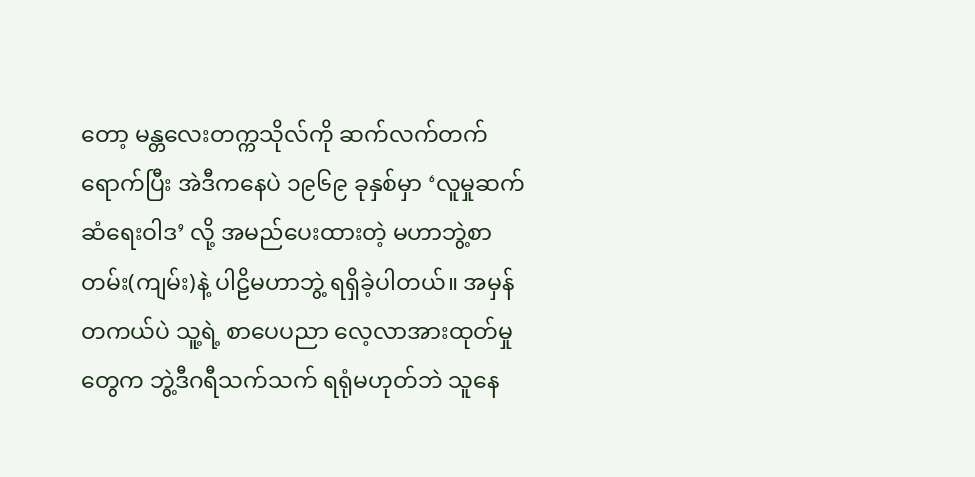တော့ မန္တလေးတက္ကသိုလ်ကို ဆက်လက်တက်ရောက်ပြီး အဲဒီကနေပဲ ၁၉၆၉ ခုနှစ်မှာ ‘လူမှုဆက်ဆံရေးဝါဒ’ လို့ အမည်ပေးထားတဲ့ မဟာဘွဲ့စာတမ်း(ကျမ်း)နဲ့ ပါဠိမဟာဘွဲ့ ရရှိခဲ့ပါတယ်။ အမှန်တကယ်ပဲ သူ့ရဲ့ စာပေပညာ လေ့လာအားထုတ်မှုတွေက ဘွဲ့ဒီဂရီသက်သက် ရရုံမဟုတ်ဘဲ သူနေ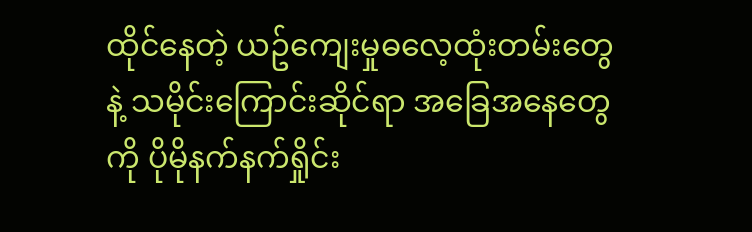ထိုင်နေတဲ့ ယဥ်ကျေးမှုဓလေ့ထုံးတမ်းတွေနဲ့ သမိုင်းကြောင်းဆိုင်ရာ အခြေအနေတွေကို ပိုမိုနက်နက်ရှိုင်း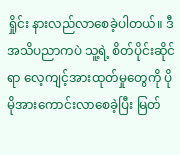ရှိုင်း နားလည်လာစေခဲ့ပါတယ်။ ဒီအသိပညာကပဲ သူ့ရဲ့ စိတ်ပိုင်းဆိုင်ရာ လေ့ကျင့်အားထုတ်မှုတွေကို ပိုမိုအားကောင်းလာစေခဲ့ပြီး မြတ်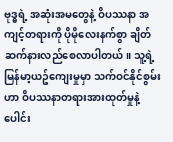ဗုဒ္ဓရဲ့ အဆုံးအမတွေနဲ့ ဝိပဿနာ အကျင့်တရားကို ပိုမိုလေးနက်စွာ ချိတ်ဆက်နားလည်စေလာပါတယ်။ သူ့ရဲ့ မြန်မာ့ယဥ်‌ကျေးမှုမှာ သက်ဝင်နိုင်စွမ်းဟာ ဝိပဿနာတရားအားထုတ်မှုနဲ့ ပေါင်း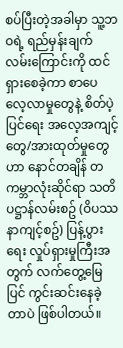စပ်ပြီးတဲ့အခါမှာ သူ့ဘဝရဲ့ ရည်မှန်းချက်လမ်းကြောင်းကို ထင်ရှားစေခဲ့ကာ စာပေလေ့လာမှုတွေနဲ့ စိတ်ပဲ့ပြင်ရေး အလေ့အကျင့်တွေ/အားထုတ်မှုတွေဟာ နောင်တချိန် တကမ္ဘာလုံးဆိုင်ရာ သတိပဋ္ဌာန်လမ်းစဥ် (ဝိပဿနာကျင့်စဥ်) ပြန့်ပွားရေး လှုပ်ရှားမှုကြီးအတွက် လက်တွေ့မြေပြင် ကွင်းဆင်းနေခဲ့တာပဲ ဖြစ်ပါတယ်။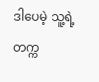ဒါပေမဲ့ သူ့ရဲ့ တက္က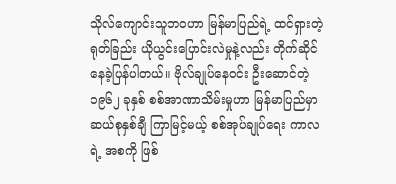သိုလ်‌ကျောင်းသူဘဝဟာ မြန်မာပြည်ရဲ့ ထင်ရှားတဲ့ ရုတ်ခြည်း ယိုယွင်းပြောင်းလဲမှုနဲ့လည်း တိုက်ဆိုင်နေခဲ့ပြန်ပါတယ်။ ဗိုလ်ချုပ်နေဝင်း ဦးဆောင်တဲ့ ၁၉၆၂ ခုနှစ် စစ်အာဏာသိမ်းမှုဟာ မြန်မာပြည်မှာ ဆယ်စုနှစ်ချီ ကြာမြင့်မယ့် စစ်အုပ်ချုပ်ရေး ကာလရဲ့ အစကို ဖြစ်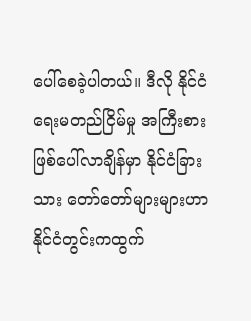ပေါ်စေခဲ့ပါတယ်။ ဒီလို နိုင်ငံရေးမတည်ငြိမ်မှု အကြီးစား ဖြစ်ပေါ်လာချိန်မှာ နိုင်ငံခြားသား တော်တော်များများဟာ နိုင်ငံတွင်းကထွက်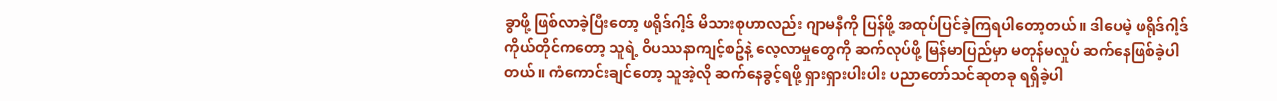ခွာဖို့ ဖြစ်လာခဲ့ပြီးတော့ ဖရိုဒ်ဂါ့ဒ် မိသားစုဟာလည်း ဂျာမနီကို ပြန်ဖို့ အထုပ်ပြင်ခဲ့ကြရပါတော့တယ်။ ဒါပေမဲ့ ဖရိုဒ်ဂါ့ဒ် ကိုယ်တိုင်ကတော့ သူရဲ့ ဝိပဿနာကျင့်စဥ်နဲ့ လေ့လာမှုတွေကို ဆက်လုပ်ဖို့ မြန်မာပြည်မှာ မတုန်မလှုပ် ဆက်နေဖြစ်ခဲ့ပါတယ်။ ကံကောင်းချင်တော့ သူအဲ့လို ဆက်နေခွင့်ရဖို့ ရှားရှားပါးပါး ပညာတော်သင်ဆုတခု ရရှိခဲ့ပါ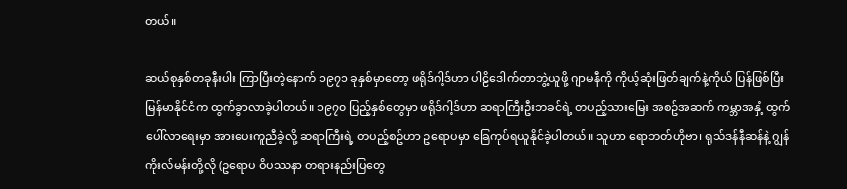တယ်။

ဆယ်စုနှစ်တခုနီးပါး ကြာပြီးတဲ့နောက် ၁၉၇၁ ခုနှစ်မှာတော့ ဖရိုဒ်ဂါ့ဒ်ဟာ ပါဠိဒေါက်တာဘွဲ့ယူဖို့ ဂျာမနီကို ကိုယ့်ဆုံးဖြတ်ချက်နဲ့ကိုယ် ပြန်ဖြစ်ပြီး မြန်မာနိုင်ငံက ထွက်ခွာလာခဲ့ပါတယ်။ ၁၉၇၀ ပြည့်နှစ်တွေမှာ ဖရိုဒ်ဂါ့ဒ်ဟာ ဆရာကြီးဦးဘခင်ရဲ့ တပည့်သားမြေး အစဥ်အဆက် ကမ္ဘာအနှံ့ ထွက်ပေါ်လာရေးမှာ အားပေးကူညီခဲ့လို့ ဆရာကြီးရဲ့ တပည့်စဥ်ဟာ ဥရောပမှာ ခြေကုပ်ရယူနိုင်ခဲ့ပါတယ်။ သူဟာ ရောဘတ်ဟိုဗာ၊ ရုသ်ဒန်နီဆန်နဲ့ ဂျွန် ကိုးလ်မန်းတို့လို (ဥရောပ ဝိပဿနာ တရားနည်းပြတွေ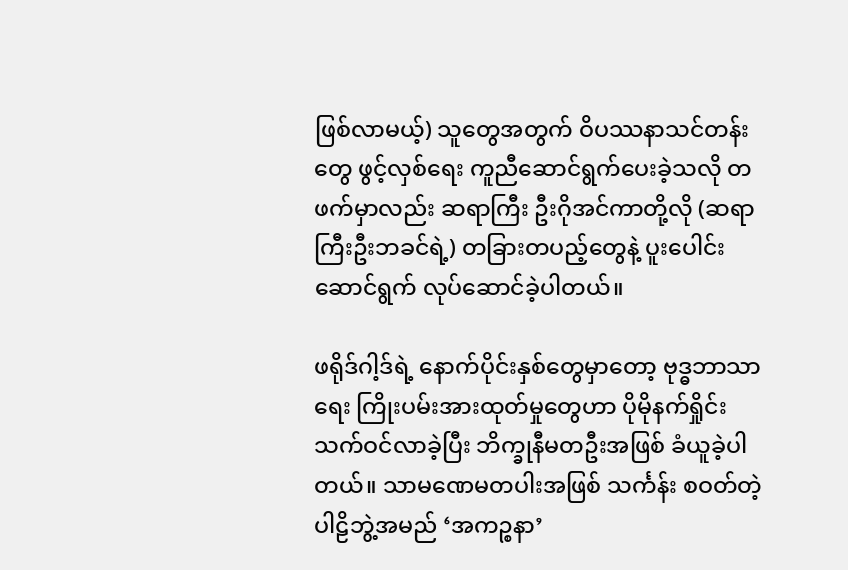ဖြစ်လာမယ့်) သူတွေအတွက် ဝိပဿနာသင်တန်းတွေ ဖွင့်လှစ်ရေး ကူညီဆောင်ရွက်ပေးခဲ့သလို တဖက်မှာလည်း ဆရာကြီး ဦးဂိုအင်ကာတို့လို (ဆရာကြီးဦးဘခင်ရဲ့) တခြားတပည့်တွေနဲ့ ပူးပေါင်းဆောင်ရွက် လုပ်ဆောင်ခဲ့ပါတယ်။

ဖရိုဒ်ဂါ့ဒ်ရဲ့ နောက်ပိုင်းနှစ်တွေမှာတော့ ဗုဒ္ဓဘာသာရေး ကြိုးပမ်းအားထုတ်မှုတွေဟာ ပိုမိုနက်ရှိုင်း သက်ဝင်လာခဲ့ပြီး ဘိက္ခုနီမတဦးအဖြစ် ခံယူခဲ့ပါတယ်။ သာမဏေမတပါးအဖြစ် သင်္ကန်း စဝတ်တဲ့ ပါဠိဘွဲ့အမည် ‘အကဉ္စနာ’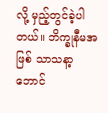လို့ မှည့်တွင်ခဲ့ပါတယ်။ ဘိက္ခုနီမအဖြစ် သာသနာ့ဘောင်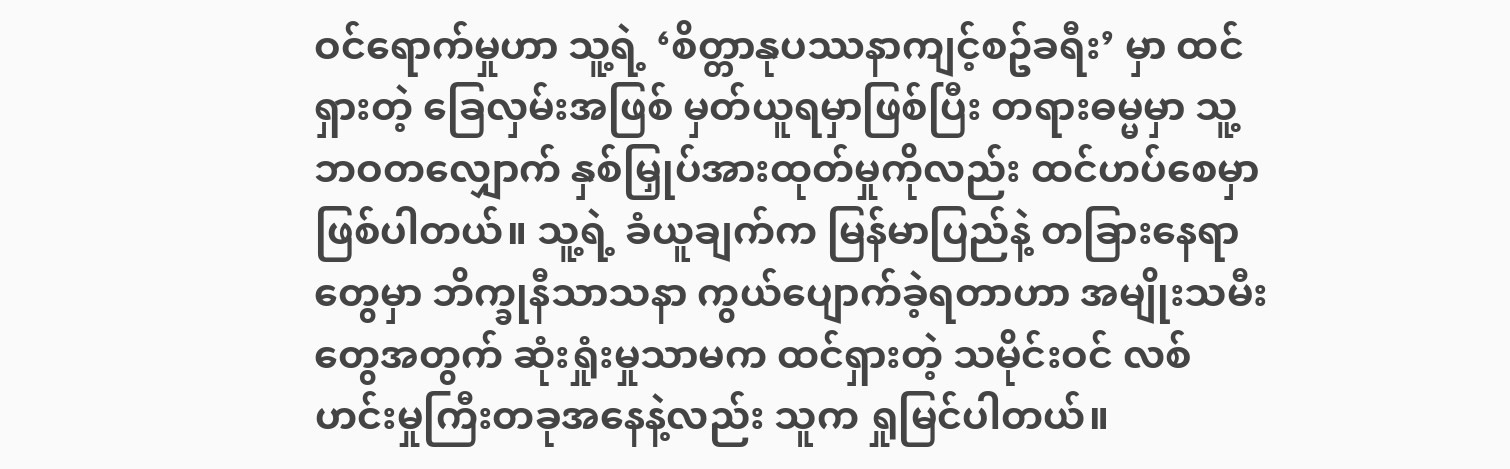ဝင်ရောက်မှုဟာ သူ့ရဲ့ ‘စိတ္တာနုပဿနာကျင့်စဥ်ခရီး’ မှာ ထင်ရှားတဲ့ ခြေလှမ်းအဖြစ် မှတ်ယူရမှာဖြစ်ပြီး တရားဓမ္မမှာ သူ့ဘဝတလျှောက် နှစ်မြှုပ်အားထုတ်မှုကိုလည်း ထင်ဟပ်စေမှာ ဖြစ်ပါတယ်။ သူ့ရဲ့ ခံယူချက်က မြန်မာပြည်နဲ့ တခြားနေရာတွေမှာ ဘိက္ခုနီသာသနာ ကွယ်ပျောက်ခဲ့ရတာဟာ အမျိုးသမီးတွေအတွက် ဆုံးရှုံးမှုသာမက ထင်ရှားတဲ့ သမိုင်းဝင် လစ်ဟင်းမှုကြီးတခုအနေနဲ့လည်း သူက ရှုမြင်ပါတယ်။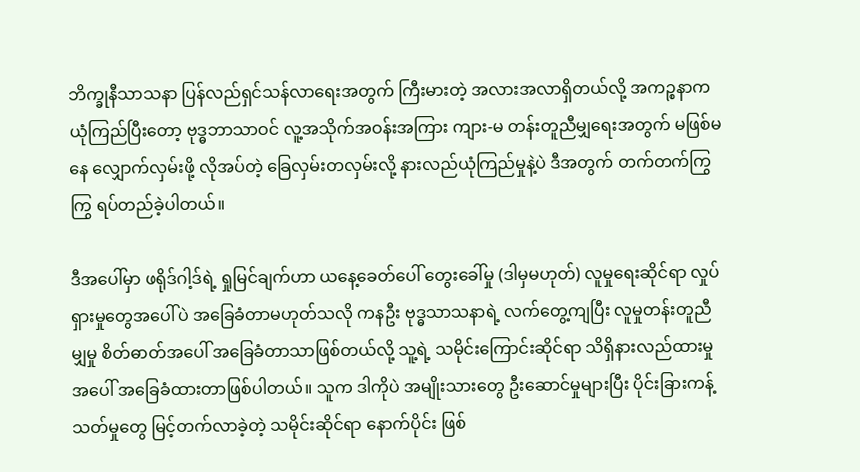ဘိက္ခုနီသာသနာ ပြန်လည်ရှင်သန်လာရေးအတွက် ကြီးမားတဲ့ အလားအလာရှိတယ်လို့ အကဉ္စနာက ယုံကြည်ပြီးတော့ ဗုဒ္ဓဘာသာဝင် လူ့အသိုက်အဝန်းအကြား ကျား-မ တန်းတူညီမျှရေးအတွက် မဖြစ်မနေ လျှောက်လှမ်းဖို့ လိုအပ်တဲ့ ခြေလှမ်းတလှမ်းလို့ နားလည်ယုံကြည်မှုနဲ့ပဲ ဒီအတွက် တက်တက်ကြွကြွ ရပ်တည်ခဲ့ပါတယ်။

ဒီအပေါ်မှာ ဖရိုဒ်ဂါ့ဒ်ရဲ့ ရှုမြင်ချက်ဟာ ယနေ့ခေတ်ပေါ် တွေးခေါ်မှု (ဒါမှမဟုတ်) လူမှုရေးဆိုင်ရာ လှုပ်ရှားမှုတွေအပေါ်ပဲ အခြေခံတာမဟုတ်သလို ကနဦး ဗုဒ္ဓသာသနာရဲ့ လက်တွေ့ကျပြီး လူမှုတန်းတူညီမျှမှု စိတ်ဓာတ်အပေါ် အခြေခံတာသာဖြစ်တယ်လို့ သူ့ရဲ့ သမိုင်းကြောင်းဆိုင်ရာ သိရှိနားလည်ထားမှုအပေါ် အခြေခံထားတာဖြစ်ပါတယ်။ သူက ဒါကိုပဲ အမျိုးသားတွေ ဦးဆောင်မှုများပြီး ပိုင်းခြားကန့်သတ်မှုတွေ မြင့်တက်လာခဲ့တဲ့ သမိုင်းဆိုင်ရာ နောက်ပိုင်း ဖြစ်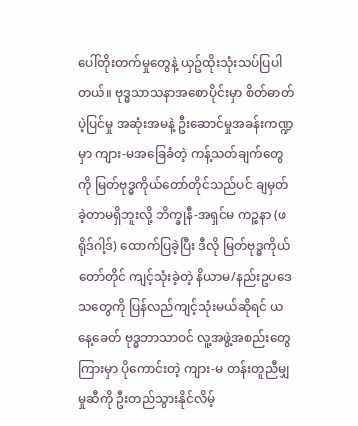ပေါ်တိုးတက်မှုတွေနဲ့ ယှဥ်ထိုးသုံးသပ်ပြပါတယ်။ ဗုဒ္ဓသာသနာအစောပိုင်းမှာ စိတ်ဓာတ်ပဲ့ပြင်မှု အဆုံးအမနဲ့ ဦးဆောင်မှုအခန်းကဏ္ဍမှာ ကျား-မအခြေခံတဲ့ ကန့်သတ်ချက်တွေကို မြတ်ဗုဒ္ဓကိုယ်တော်တိုင်သည်ပင် ချမှတ်ခဲ့တာမရှိဘူးလို့ ဘိက္ခုနီ-အရှင်မ ကဉ္စနာ (ဖရိုဒ်ဂါ့ဒ်) ထောက်ပြခဲ့ပြီး ဒီလို မြတ်ဗုဒ္ဓကိုယ်တော်တိုင် ကျင့်သုံးခဲ့တဲ့ နိယာမ/နည်းဥပဒေသတွေကို ပြန်လည်ကျင့်သုံးမယ်ဆိုရင် ယနေ့ခေတ် ဗုဒ္ဓဘာသာဝင် လူ့အဖွဲ့အစည်းတွေကြားမှာ ပိုကောင်းတဲ့ ကျား-မ တန်းတူညီမျှမှုဆီကို ဦးတည်သွားနိုင်လိမ့်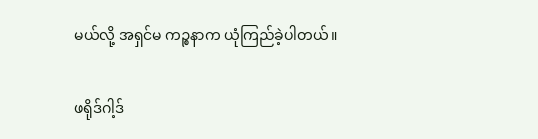မယ်လို့ အရှင်မ ကဉ္စနာက ယုံကြည်ခဲ့ပါတယ်။

ဖရိုဒ်ဂါ့ဒ်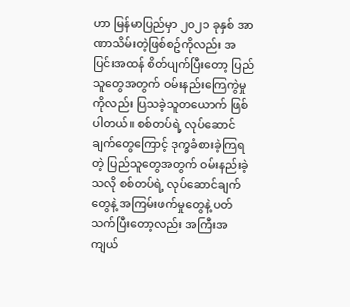ဟာ မြန်မာပြည်မှာ ၂၀၂၁ ခုနှစ် အာဏာသိမ်းတဲ့ဖြစ်စဥ်ကိုလည်း အပြင်းအထန် စိတ်ပျက်ပြီးတော့ ပြည်သူတွေအတွက် ဝမ်းနည်းကြေကွဲမှုကိုလည်း ပြသခဲ့သူတယောက် ဖြစ်ပါတယ်။ စစ်တပ်ရဲ့ လုပ်ဆောင်ချက်တွေကြောင့် ဒုက္ခခံစားခဲ့ကြရတဲ့ ပြည်သူတွေအတွက် ဝမ်းနည်းခဲ့သလို စစ်တပ်ရဲ့ လုပ်ဆောင်ချက်တွေနဲ့ အကြမ်းဖက်မှုတွေနဲ့ ပတ်သက်ပြီးတော့လည်း အကြီးအကျယ်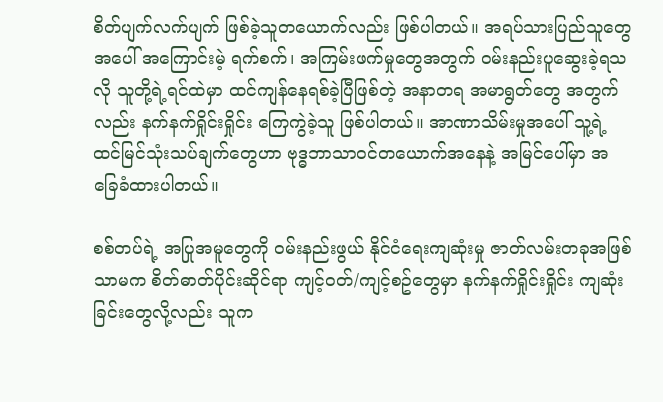စိတ်ပျက်လက်ပျက် ဖြစ်ခဲ့သူတယောက်လည်း ဖြစ်ပါတယ်။ အရပ်သားပြည်သူတွေအပေါ် အကြောင်းမဲ့ ရက်စက်၊ အကြမ်းဖက်မှုတွေအတွက် ဝမ်းနည်းပူဆွေးခဲ့ရသလို သူတို့ရဲ့ရင်ထဲမှာ ထင်ကျန်နေရစ်ခဲ့ပြီဖြစ်တဲ့ အနာတရ အမာရွတ်တွေ အတွက်လည်း နက်နက်ရှိုင်းရှိုင်း ကြေကွဲခဲ့သူ ဖြစ်ပါတယ်။ အာဏာသိမ်းမှုအပေါ် သူ့ရဲ့ ထင်မြင်သုံးသပ်ချက်တွေဟာ ဗုဒ္ဓဘာသာဝင်တယောက်အနေနဲ့ အမြင်ပေါ်မှာ အခြေခံထားပါတယ်။

စစ်တပ်ရဲ့ အပြုအမူတွေကို ဝမ်းနည်းဖွယ် နိုင်ငံရေးကျဆုံးမှု ဇာတ်လမ်းတခုအဖြစ် သာမက စိတ်ဓာတ်ပိုင်းဆိုင်ရာ ကျင့်ဝတ်/ကျင့်စဥ်တွေမှာ နက်နက်ရှိုင်းရှိုင်း ကျဆုံးခြင်းတွေလို့လည်း သူက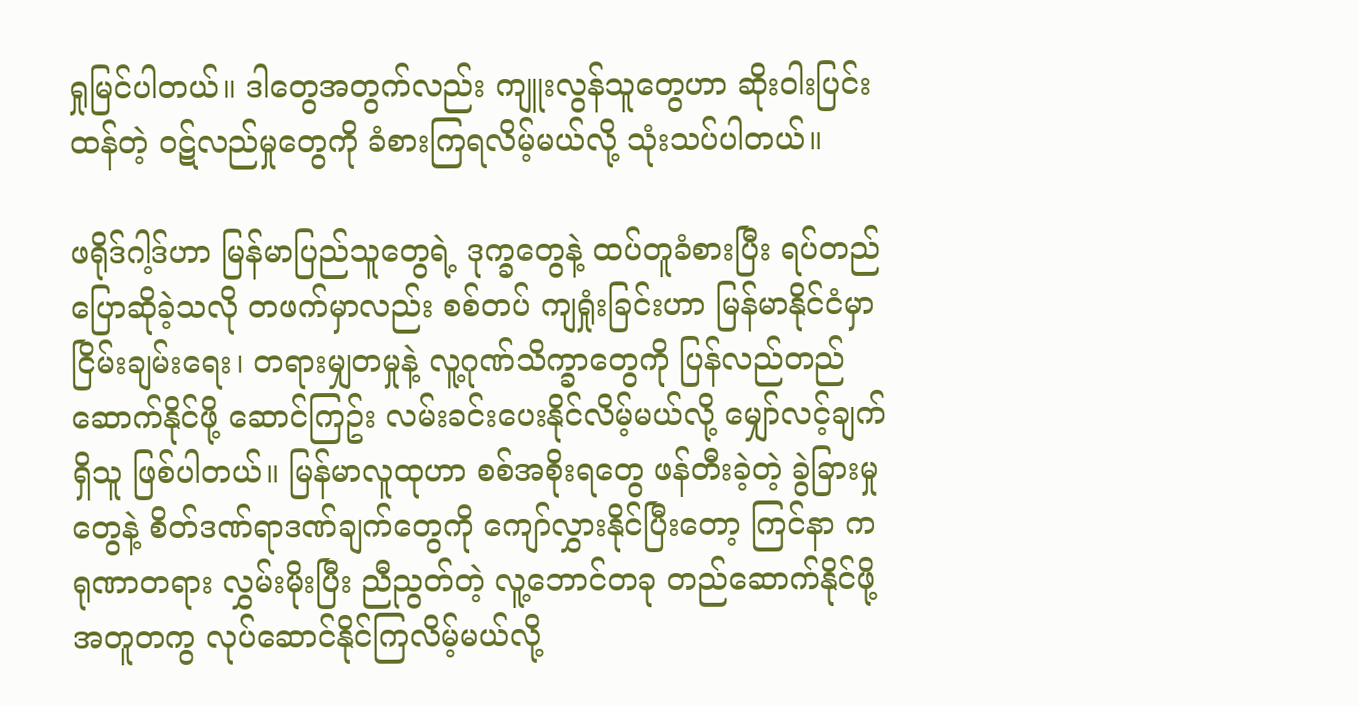ရှုမြင်ပါတယ်။ ဒါတွေအတွက်လည်း ကျူးလွန်သူတွေဟာ ဆိုးဝါးပြင်းထန်တဲ့ ဝဋ်လည်မှုတွေကို ခံစားကြရလိမ့်မယ်လို့ သုံးသပ်ပါတယ်။

ဖရိုဒ်ဂါ့ဒ်ဟာ မြန်မာပြည်သူတွေရဲ့ ဒုက္ခတွေနဲ့ ထပ်တူခံစားပြီး ရပ်တည်ပြောဆိုခဲ့သလို တဖက်မှာလည်း စစ်တပ် ကျရှုံးခြင်းဟာ မြန်မာနိုင်ငံမှာ ငြိမ်းချမ်းရေး၊ တရားမျှတမှုနဲ့ လူ့ဂုဏ်သိက္ခာတွေကို ပြန်လည်တည်ဆောက်နိုင်ဖို့ ဆောင်ကြဥ်း လမ်းခင်းပေးနိုင်လိမ့်မယ်လို့ မျှော်လင့်ချက်ရှိသူ ဖြစ်ပါတယ်။ မြန်မာလူထုဟာ စစ်အစိုးရတွေ ဖန်တီးခဲ့တဲ့ ခွဲခြားမှုတွေနဲ့ စိတ်ဒဏ်ရာဒဏ်ချက်တွေကို ကျော်လွှားနိုင်ပြီးတော့ ကြင်နာ ကရုဏာတရား လွှမ်းမိုးပြီး ညီညွတ်တဲ့ လူ့ဘောင်တခု တည်ဆောက်နိုင်ဖို့ အတူတကွ လုပ်ဆောင်နိုင်ကြလိမ့်မယ်လို့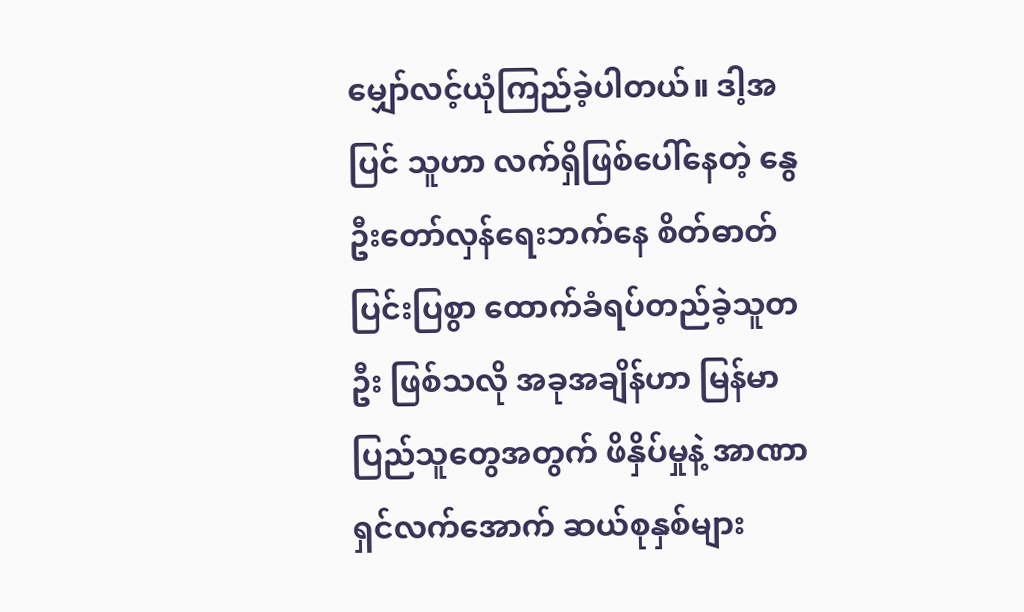မျှော်လင့်ယုံကြည်ခဲ့ပါတယ်။ ဒါ့အပြင် သူဟာ လက်ရှိဖြစ်ပေါ်နေတဲ့ နွေဦးတော်လှန်ရေးဘက်နေ စိတ်ဓာတ်ပြင်းပြစွာ ထောက်ခံရပ်တည်ခဲ့သူတဦး ဖြစ်သလို အခုအချိန်ဟာ မြန်မာပြည်သူတွေအတွက် ဖိနှိပ်မှုနဲ့ အာဏာရှင်လက်အောက် ဆယ်စုနှစ်များ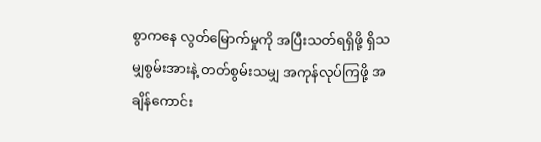စွာကနေ လွတ်မြောက်မှုကို အပြီးသတ်ရရှိဖို့ ရှိသမျှစွမ်းအားနဲ့ တတ်စွမ်းသမျှ အကုန်လုပ်ကြဖို့ အချိန်ကောင်း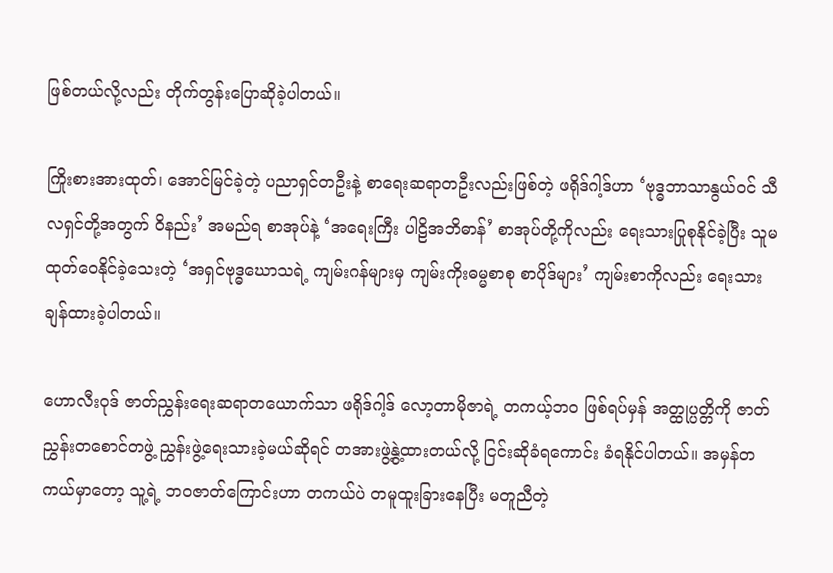ဖြစ်တယ်လို့လည်း တိုက်တွန်းပြောဆိုခဲ့ပါတယ်။

ကြိုးစားအားထုတ်၊ အောင်မြင်ခဲ့တဲ့ ပညာရှင်တဦးနဲ့ စာရေးဆရာတဦးလည်းဖြစ်တဲ့ ဖရိုဒ်ဂါ့ဒ်ဟာ ‘ဗုဒ္ဓဘာသာနွယ်ဝင် သီလရှင်တို့အတွက် ဝိနည်း’ အမည်ရ စာအုပ်နဲ့ ‘အရေးကြီး ပါဠိအဘိဓာန်’ စာအုပ်တို့ကိုလည်း ရေးသားပြုစုနိုင်ခဲ့ပြီး သူမ ထုတ်ဝေနိုင်ခဲ့သေးတဲ့ ‘အရှင်ဗုဒ္ဓဃောသရဲ့ ကျမ်းဂန်များမှ ကျမ်းကိုးဓမ္မစာစု စာပိုဒ်များ’ ကျမ်းစာကိုလည်း ရေးသားချန်ထားခဲ့ပါတယ်။

ဟောလီးဝုဒ် ဇာတ်ညွှန်းရေးဆရာတယောက်သာ ဖရိုဒ်ဂါ့ဒ် လော့တာမိုဇာရဲ့ တကယ့်ဘဝ ဖြစ်ရပ်မှန် အတ္ထုပ္ပတ္တိကို ဇာတ်ညွှန်းတစောင်တဖွဲ့ ညွှန်းဖွဲ့ရေးသားခဲ့မယ်ဆိုရင် တအားဖွဲ့နွဲ့ထားတယ်လို့ ငြင်းဆိုခံရကောင်း ခံရနိုင်ပါတယ်။ အမှန်တကယ်မှာတော့ သူ့ရဲ့ ဘဝဇာတ်ကြောင်းဟာ တကယ်ပဲ တမူထူးခြားနေပြီး မတူညီတဲ့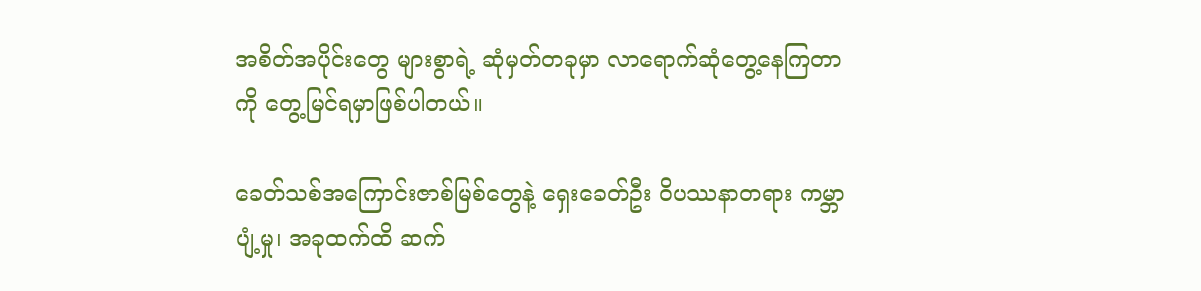အစိတ်အပိုင်းတွေ များစွာရဲ့ ဆုံမှတ်တခုမှာ လာရောက်ဆုံတွေ့နေကြတာကို တွေ့မြင်ရမှာဖြစ်ပါတယ်။

ခေတ်သစ်အကြောင်းဇာစ်မြစ်တွေနဲ့ ရှေးခေတ်ဦး ဝိပဿနာတရား ကမ္ဘာပျံ့မှု၊ အခုထက်ထိ ဆက်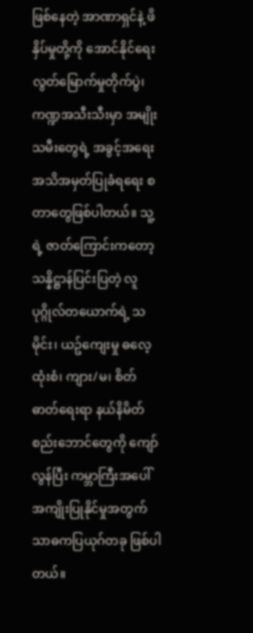ဖြစ်နေတဲ့ အာဏာရှင်နဲ့ ဖိနှိပ်မှုတို့ကို အောင်နိုင်ရေး လွတ်မြောက်မှုတိုက်ပွဲ၊ ကဏ္ဍအသီးသီးမှာ အမျိုးသမီးတွေရဲ့ အခွင့်အရေး အသိအမှတ်ပြုခံရရေး စတာတွေဖြစ်ပါတယ်။ သူ့ရဲ့ ဇာတ်ကြောင်းကတော့ သန္နိဋ္ဌာန်ပြင်းပြတဲ့ လူပုဂ္ဂိုလ်တယောက်ရဲ့ သမိုင်း၊ ယဥ်ကျေးမှု ဓလေ့ထုံးစံ၊ ကျား/မ၊ စိတ်ဓာတ်ရေးရာ နယ်နိမိတ်စည်းဘောင်တွေကို ကျော်လွန်ပြီး ကမ္ဘာကြီးအပေါ် အကျိုးပြုနိုင်မှုအတွက် သာဓကပြယုဂ်တခု ဖြစ်ပါတယ်။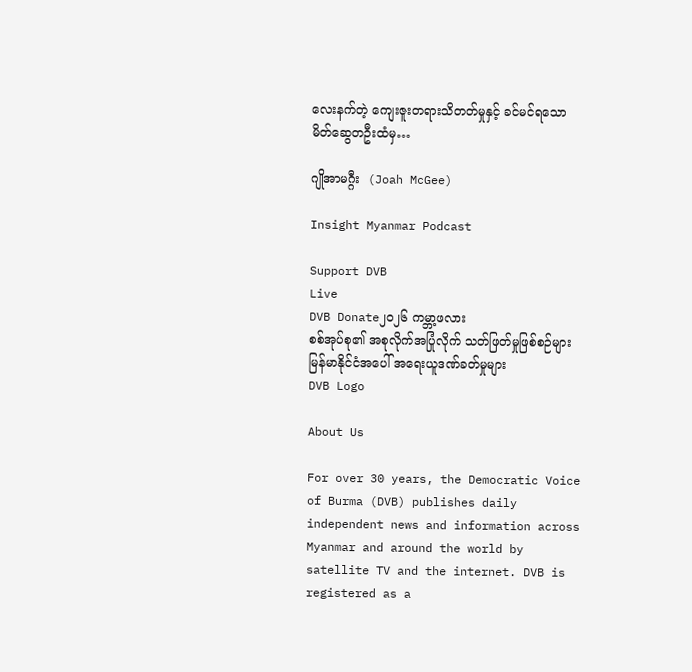လေးနက်တဲ့ ကျေးဇူးတရားသိတတ်မှုနှင့် ခင်မင်ရသော မိတ်ဆွေတဦးထံမှ…

ဂျိုအာမဂ္ဂီး  (Joah McGee)

Insight Myanmar Podcast

Support DVB
Live
DVB Donate၂၀၂၆ ကမ္ဘာ့ဖလား
စစ်အုပ်စု၏ အစုလိုက်အပြုံလိုက် သတ်ဖြတ်မှုဖြစ်စဉ်များမြန်မာနိုင်ငံအပေါ် အရေးယူဒဏ်ခတ်မှုများ
DVB Logo

About Us

For over 30 years, the Democratic Voice of Burma (DVB) publishes daily independent news and information across Myanmar and around the world by satellite TV and the internet. DVB is registered as a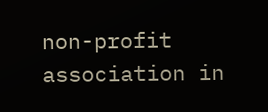non-profit association in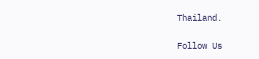Thailand.

Follow Us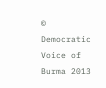© Democratic Voice of Burma 2013